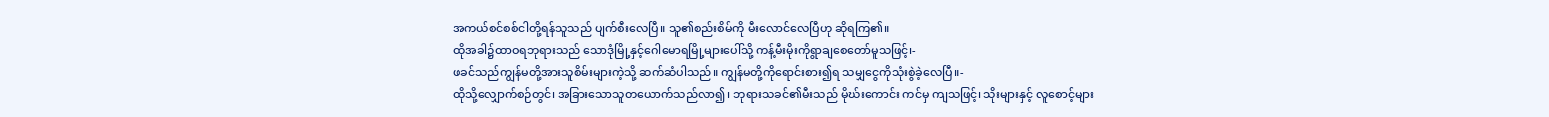အကယ်စင်စစ်ငါတို့ရန်သူသည် ပျက်စီးလေပြီ။ သူ၏စည်းစိမ်ကို မီးလောင်လေပြီဟု ဆိုရကြ၏။
ထိုအခါ၌ထာဝရဘုရားသည် သောဒုံမြို့နှင့်ဂေါမောရမြို့များပေါ်သို့ ကန့်မီးမိုးကိုရွာချစေတော်မူသဖြင့်၊-
ဖခင်သည်ကျွန်မတို့အားသူစိမ်းများကဲ့သို့ ဆက်ဆံပါသည်။ ကျွန်မတို့ကိုရောင်းစား၍ရ သမျှငွေကိုသုံးစွဲခဲ့လေပြီ။-
ထိုသို့လျှောက်စဉ်တွင်၊ အခြားသောသူတယောက်သည်လာ၍၊ ဘုရားသခင်၏မီးသည် မိုဃ်းကောင်း ကင်မှ ကျသဖြင့်၊ သိုးများနှင့် လူစောင့်များ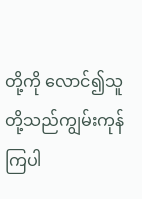တို့ကို လောင်၍သူတို့သည်ကျွမ်းကုန်ကြပါ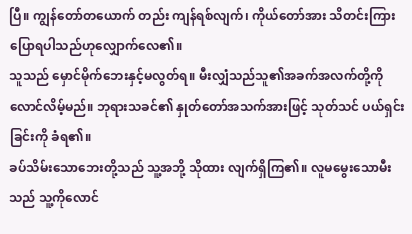ပြီ။ ကျွန်တော်တယောက် တည်း ကျန်ရစ်လျက်၊ ကိုယ်တော်အား သိတင်းကြားပြောရပါသည်ဟုလျှောက်လေ၏။
သူသည် မှောင်မိုက်ဘေးနှင့်မလွတ်ရ။ မီးလျှံသည်သူ၏အခက်အလက်တို့ကို လောင်လိမ့်မည်။ ဘုရားသခင်၏ နှုတ်တော်အသက်အားဖြင့် သုတ်သင် ပယ်ရှင်းခြင်းကို ခံရ၏။
ခပ်သိမ်းသောဘေးတို့သည် သူ့အဘို့ သိုထား လျက်ရှိကြ၏။ လူမမွေးသောမီးသည် သူ့ကိုလောင်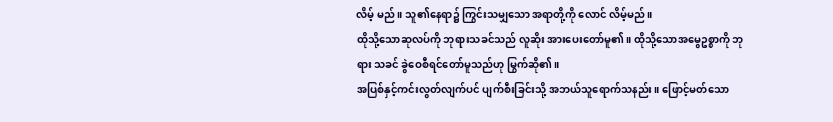လိမ့် မည်။ သူ၏နေရာ၌ ကြွင်းသမျှသော အရာတို့ကို လောင် လိမ့်မည်။
ထိုသို့သောဆုလပ်ကို ဘုရားသခင်သည် လူဆိုး အားပေးတော်မူ၏။ ထိုသို့သောအမွေဥစ္စာကို ဘုရား သခင် ခွဲဝေစီရင်တော်မူသည်ဟု မြွက်ဆို၏။
အပြစ်နှင့်ကင်းလွတ်လျက်ပင် ပျက်စီးခြင်းသို့ အဘယ်သူရောက်သနည်း။ ဖြောင့်မတ်သော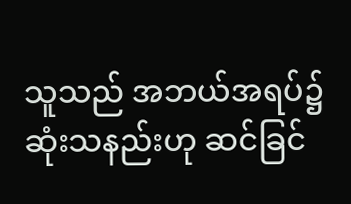သူသည် အဘယ်အရပ်၌ ဆုံးသနည်းဟု ဆင်ခြင်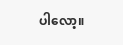ပါလော့။